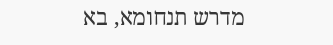מדרש תנחומא, בא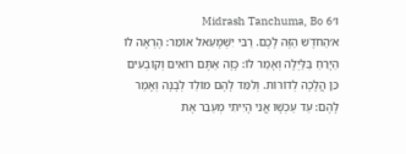ו׳Midrash Tanchuma, Bo 6
א׳הַחֹדֶֹש הַזֶּה לָכֶם. רַבִּי יִשְׁמָעֵאל אוֹמֵר: הֶרְאָה לוֹ הַיָּרֵחַ בַּלַּיְלָה וְאָמַר לוֹ: כָּזֶה אַתֶּם רוֹאִים וְקוֹבְעִים כֵּן הֲלָכָה לְדוֹרוֹת. וְלִמֵּד לָהֶם מוֹלַד לְבָנָה וְאָמַר לָהֶם: עַד עַכְשָׁו אֲנִי הָיִיתִי מְעַבֵּר אֶת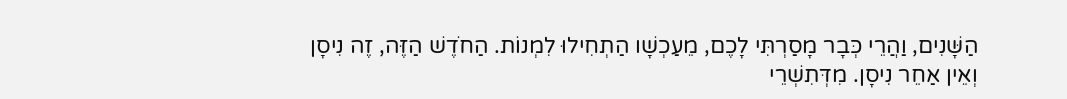הַשָּׁנִים, וַהֲרֵי כְּבָר מָסַרְתִּי לָכֶם, מֵעַכְשָׁו הַתְחִילוּ לִמְנוֹת. הַחֹדֶשׁ הַזֶּה, זֶה נִיסָן וְאֵין אַחֵר נִיסָן. מִדְּתִשְׁרֵי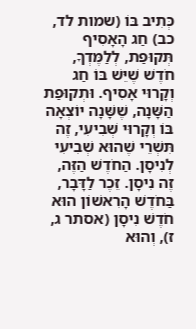כְּתִיב בּוֹ (שמות לד, כב) חַג הָאָסִיף תְּקוּפַת, לְלַמֶּדְךָ, חֹדֶשׁ שֶׁיֵּשׁ בּוֹ חַג וְקָרוּי אָסִיף. וּתְקוּפַת הַשָּׁנָה, שֶׁשָּׁנָה יוֹצְאָה בּוֹ וְקָרוּי שְׁבִיעִי, זֶה תִּשְׁרֵי שֶׁהוּא שְׁבִיעִי לְנִיסָן. הַחֹדֶשׁ הַזֶּה, זֶה נִיסָן. זֵכֶר לַדָּבָר, בַּחֹדֶשׁ הָרִאשׁוֹן הוּא חֹדֶשׁ נִיסָן (אסתר ג, ז), וְהוּא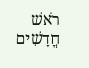רֹאשׁ חֳדָשִׁים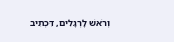וְרֹאשׁ לָרְגָלִים, דִּכְתִיב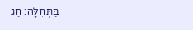בַּתְּחִלָּה: חַג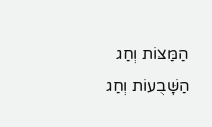הַמַּצּוֹת וְחַג הַשָּׁבֻעוֹת וְחַג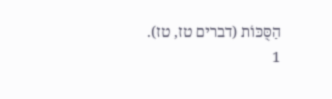הַסֻּכּוֹת (דברים טז, טז).
1